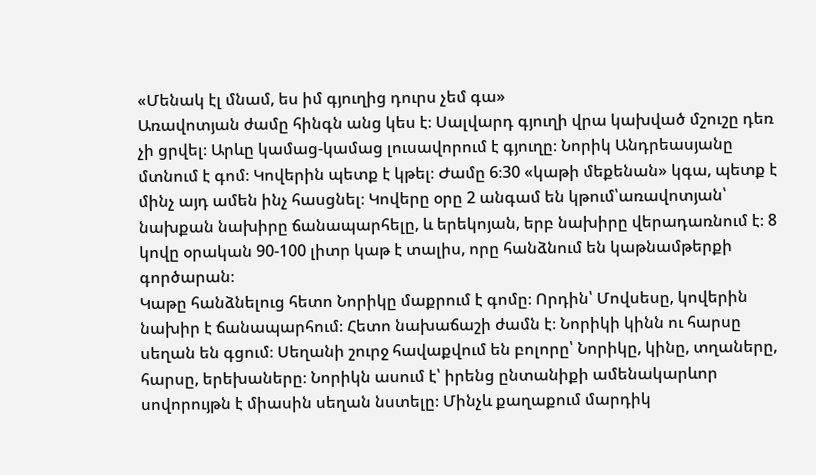«Մենակ էլ մնամ, ես իմ գյուղից դուրս չեմ գա»
Առավոտյան ժամը հինգն անց կես է։ Սալվարդ գյուղի վրա կախված մշուշը դեռ չի ցրվել։ Արևը կամաց-կամաց լուսավորում է գյուղը։ Նորիկ Անդրեասյանը մտնում է գոմ։ Կովերին պետք է կթել։ Ժամը 6։30 «կաթի մեքենան» կգա, պետք է մինչ այդ ամեն ինչ հասցնել։ Կովերը օրը 2 անգամ են կթում՝առավոտյան՝ նախքան նախիրը ճանապարհելը, և երեկոյան, երբ նախիրը վերադառնում է։ 8 կովը օրական 90-100 լիտր կաթ է տալիս, որը հանձնում են կաթնամթերքի գործարան։
Կաթը հանձնելուց հետո Նորիկը մաքրում է գոմը։ Որդին՝ Մովսեսը, կովերին նախիր է ճանապարհում։ Հետո նախաճաշի ժամն է։ Նորիկի կինն ու հարսը սեղան են գցում։ Սեղանի շուրջ հավաքվում են բոլորը՝ Նորիկը, կինը, տղաները, հարսը, երեխաները։ Նորիկն ասում է՝ իրենց ընտանիքի ամենակարևոր սովորույթն է միասին սեղան նստելը։ Մինչև քաղաքում մարդիկ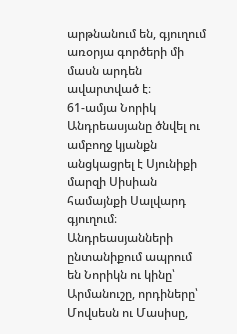արթնանում են, գյուղում առօրյա գործերի մի մասն արդեն ավարտված է։
61-ամյա Նորիկ Անդրեասյանը ծնվել ու ամբողջ կյանքն անցկացրել է Սյունիքի մարզի Սիսիան համայնքի Սալվարդ գյուղում։ Անդրեասյանների ընտանիքում ապրում են Նորիկն ու կինը՝ Արմանուշը, որդիները՝ Մովսեսն ու Մասիսը,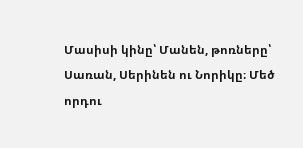Մասիսի կինը՝ Մանեն, թոռները՝ Սառան, Սերինեն ու Նորիկը։ Մեծ որդու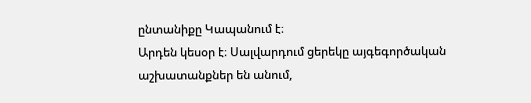ընտանիքը Կապանում է։
Արդեն կեսօր է։ Սալվարդում ցերեկը այգեգործական աշխատանքներ են անում,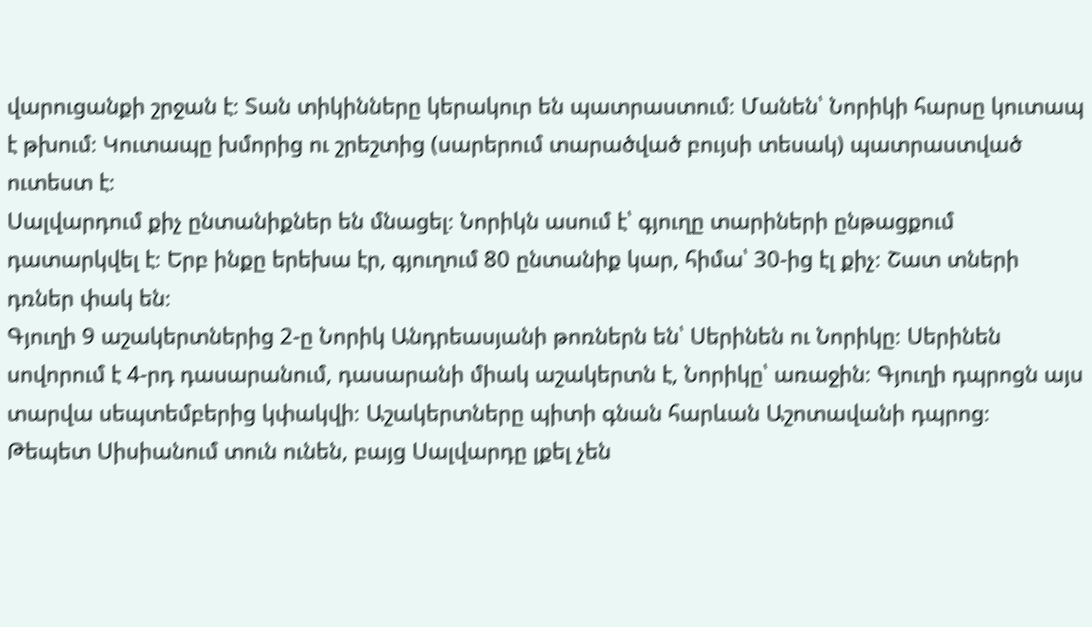վարուցանքի շրջան է։ Տան տիկինները կերակուր են պատրաստում։ Մանեն՝ Նորիկի հարսը կուտապ է թխում։ Կուտապը խմորից ու շրեշտից (սարերում տարածված բույսի տեսակ) պատրաստված ուտեստ է։
Սալվարդում քիչ ընտանիքներ են մնացել։ Նորիկն ասում է՝ գյուղը տարիների ընթացքում դատարկվել է։ Երբ ինքը երեխա էր, գյուղում 80 ընտանիք կար, հիմա՝ 30-ից էլ քիչ։ Շատ տների դռներ փակ են։
Գյուղի 9 աշակերտներից 2-ը Նորիկ Անդրեասյանի թոռներն են՝ Սերինեն ու Նորիկը։ Սերինեն սովորում է 4-րդ դասարանում, դասարանի միակ աշակերտն է, Նորիկը՝ առաջին։ Գյուղի դպրոցն այս տարվա սեպտեմբերից կփակվի։ Աշակերտները պիտի գնան հարևան Աշոտավանի դպրոց։
Թեպետ Սիսիանում տուն ունեն, բայց Սալվարդը լքել չեն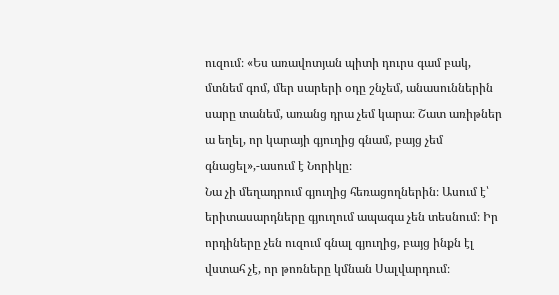ուզում։ «Ես առավոտյան պիտի դուրս գամ բակ, մտնեմ գոմ, մեր սարերի օդը շնչեմ, անասուններին սարը տանեմ, առանց դրա չեմ կարա։ Շատ առիթներ ա եղել, որ կարայի գյուղից գնամ, բայց չեմ գնացել»,-ասում է Նորիկը։
Նա չի մեղադրում գյուղից հեռացողներին։ Ասում է՝ երիտասարդները գյուղում ապագա չեն տեսնում։ Իր որդիները չեն ուզում գնալ գյուղից, բայց ինքն էլ վստահ չէ, որ թոռները կմնան Սալվարդում։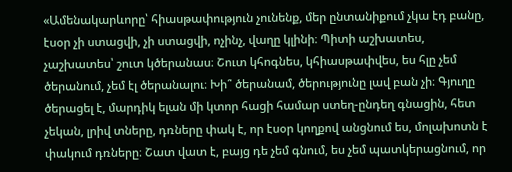«Ամենակարևորը՝ հիասթափություն չունենք, մեր ընտանիքում չկա էդ բանը, էսօր չի ստացվի, չի ստացվի, ոչինչ, վաղը կլինի։ Պիտի աշխատես, չաշխատես՝ շուտ կծերանաս։ Շուտ կհոգնես, կհիասթափվես, ես հլը չեմ ծերանում, չեմ էլ ծերանալու։ Խի՞ ծերանամ, ծերությունը լավ բան չի։ Գյուղը ծերացել է, մարդիկ ելան մի կտոր հացի համար ստեղ-ընդեղ գնացին, հետ չեկան, լրիվ տները, դռները փակ է, որ էսօր կողքով անցնում ես, մոլախոտն է փակում դռները։ Շատ վատ է, բայց դե չեմ գնում, ես չեմ պատկերացնում, որ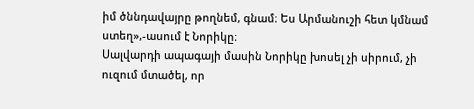իմ ծննդավայրը թողնեմ, գնամ։ Ես Արմանուշի հետ կմնամ ստեղ»,-ասում է Նորիկը։
Սալվարդի ապագայի մասին Նորիկը խոսել չի սիրում, չի ուզում մտածել, որ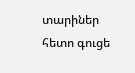տարիներ հետո գուցե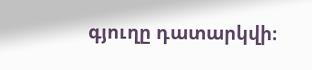գյուղը դատարկվի։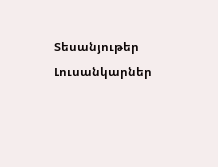Տեսանյութեր
Լուսանկարներ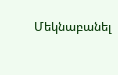Մեկնաբանել